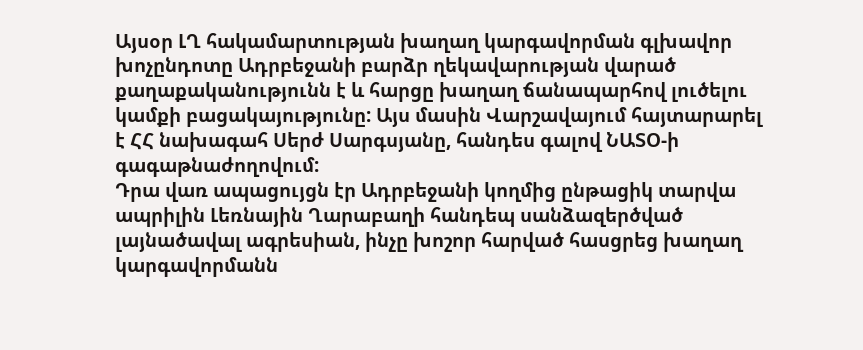Այսօր ԼՂ հակամարտության խաղաղ կարգավորման գլխավոր խոչընդոտը Ադրբեջանի բարձր ղեկավարության վարած քաղաքականությունն է և հարցը խաղաղ ճանապարհով լուծելու կամքի բացակայությունը: Այս մասին Վարշավայում հայտարարել է ՀՀ նախագահ Սերժ Սարգսյանը, հանդես գալով ՆԱՏՕ-ի գագաթնաժողովում:
Դրա վառ ապացույցն էր Ադրբեջանի կողմից ընթացիկ տարվա ապրիլին Լեռնային Ղարաբաղի հանդեպ սանձազերծված լայնածավալ ագրեսիան, ինչը խոշոր հարված հասցրեց խաղաղ կարգավորմանն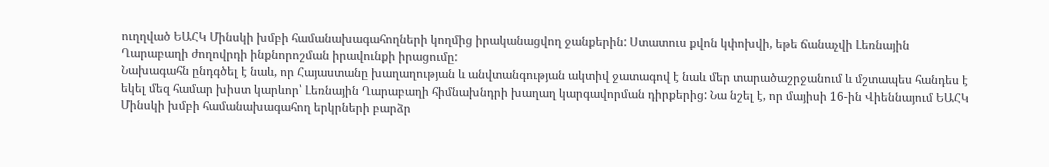ուղղված ԵԱՀԿ Մինսկի խմբի համանախագահողների կողմից իրականացվող ջանքերին: Ստատուս քվոն կփոխվի, եթե ճանաչվի Լեռնային Ղարաբաղի ժողովրդի ինքնորոշման իրավունքի իրացումը:
Նախագահն ընդգծել է նաև, որ Հայաստանը խաղաղության և անվտանգության ակտիվ ջատագով է նաև մեր տարածաշրջանում և մշտապես հանդես է եկել մեզ համար խիստ կարևոր՝ Լեռնային Ղարաբաղի հիմնախնդրի խաղաղ կարգավորման դիրքերից: Նա նշել է, որ մայիսի 16-ին Վիեննայում ԵԱՀԿ Մինսկի խմբի համանախագահող երկրների բարձր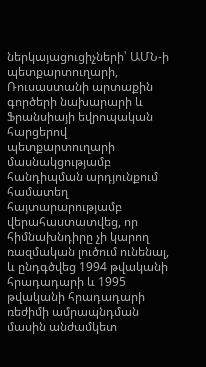ներկայացուցիչների՝ ԱՄՆ-ի պետքարտուղարի, Ռուսաստանի արտաքին գործերի նախարարի և Ֆրանսիայի եվրոպական հարցերով պետքարտուղարի մասնակցությամբ հանդիպման արդյունքում համատեղ հայտարարությամբ վերահաստատվեց, որ հիմնախնդիրը չի կարող ռազմական լուծում ունենալ, և ընդգծվեց 1994 թվականի հրադադարի և 1995 թվականի հրադադարի ռեժիմի ամրապնդման մասին անժամկետ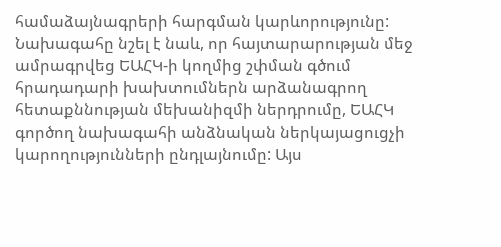համաձայնագրերի հարգման կարևորությունը:
Նախագահը նշել է նաև, որ հայտարարության մեջ ամրագրվեց ԵԱՀԿ-ի կողմից շփման գծում հրադադարի խախտումներն արձանագրող հետաքննության մեխանիզմի ներդրումը, ԵԱՀԿ գործող նախագահի անձնական ներկայացուցչի կարողությունների ընդլայնումը: Այս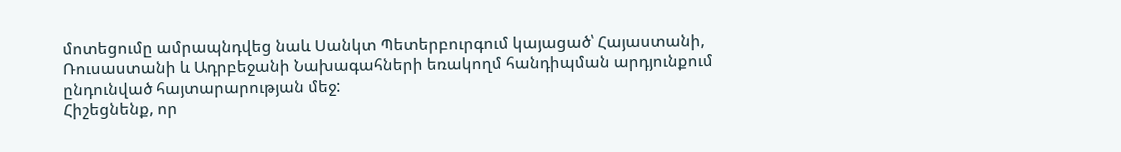մոտեցումը ամրապնդվեց նաև Սանկտ Պետերբուրգում կայացած՝ Հայաստանի, Ռուսաստանի և Ադրբեջանի Նախագահների եռակողմ հանդիպման արդյունքում ընդունված հայտարարության մեջ:
Հիշեցնենք, որ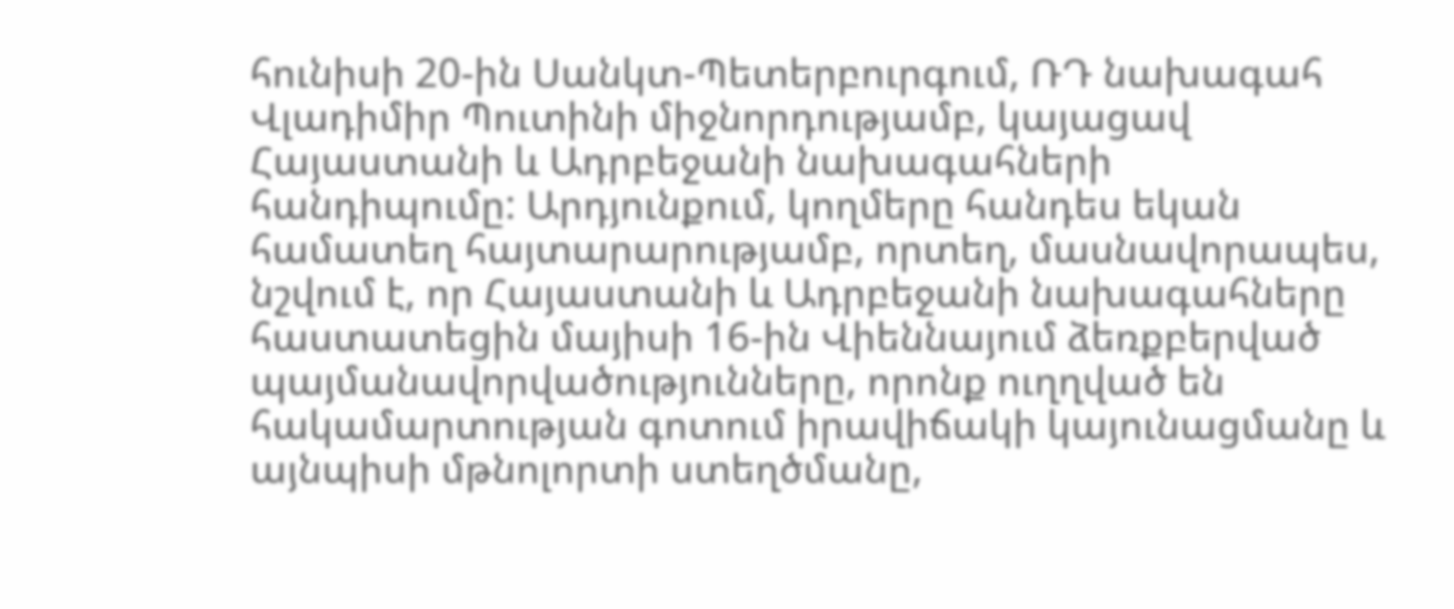հունիսի 20-ին Սանկտ-Պետերբուրգում, ՌԴ նախագահ Վլադիմիր Պուտինի միջնորդությամբ, կայացավ Հայաստանի և Ադրբեջանի նախագահների հանդիպումը: Արդյունքում, կողմերը հանդես եկան համատեղ հայտարարությամբ, որտեղ, մասնավորապես, նշվում է, որ Հայաստանի և Ադրբեջանի նախագահները հաստատեցին մայիսի 16-ին Վիեննայում ձեռքբերված պայմանավորվածությունները, որոնք ուղղված են հակամարտության գոտում իրավիճակի կայունացմանը և այնպիսի մթնոլորտի ստեղծմանը,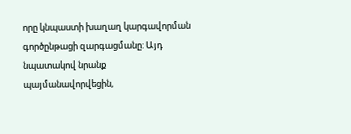որը կնպաստի խաղաղ կարգավորման գործընթացի զարգացմանը: Այդ նպատակով նրանք պայմանավորվեցին,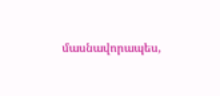մասնավորապես,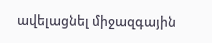ավելացնել միջազգային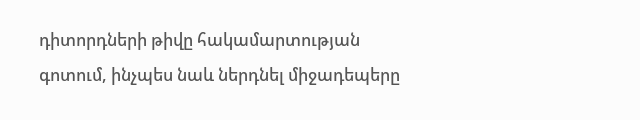դիտորդների թիվը հակամարտության գոտում, ինչպես նաև ներդնել միջադեպերը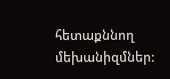հետաքննող մեխանիզմներ: